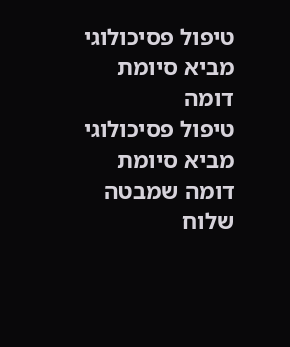טיפול פסיכולוגי מביא סיומת דומה
טיפול פסיכולוגי מביא סיומת דומה שמבטה שלוח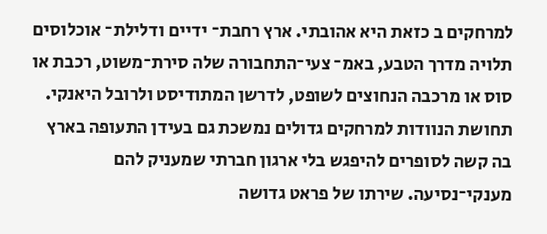למרחקים ב כזאת היא אהובתי. ארץ רחבת־ ידיים ודלילת־ אוכלוסים תלויה מדרך הטבע, באמ־ צעי־התחבורה שלה סירת־משוט, רכבת או סוס או מרכבה הנחוצים לשופט, לדרשן המתודיסט ולרובל היאנקי. תחושת הנוודות למרחקים גדולים נמשכת גם בעידן התעופה בארץ בה קשה לסופרים להיפגש בלי ארגון חברתי שמעניק להם מענקי־נסיעה. שירתו של פראט גדושה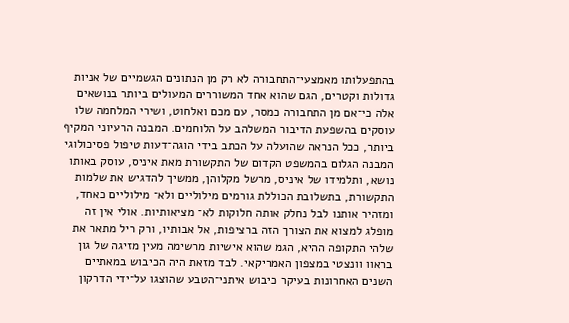בהתפעלותו מאמצעי־התחבורה לא רק מן הנתונים הגשמיים של אניות גדולות וקטרים, הגם שהוא אחד המשוררים המעולים ביותר בנושאים אלה כי־אם מן התחבורה כמסר, עם מכם ואלחוט, ושירי המלחמה שלו עוסקים בהשפעת הדיבור המשלהב על הלוחמים. המבנה הרעיוני המקיף ביותר, ככל הנראה שהועלה על הכתב בידי הוגה־דעות טיפול פסיכולוגי המבנה הגלום בהמשפט הקדום של התקשורת מאת איניס, עוסק באותו נושא, ותלמידו של איניס, מרשל מקלוהן, ממשיך להדגיש את שלמות התקשורת, בתשלובת הכוללת גורמים מילוליים ולא־ מילוליים כאחד, ומזהיר אותנו לבל נחלק אותה חלוקות לא־ מציאותיות. אולי אין זה מופלג למצוא את הצורך הזה ברציפות, אל אבותיו, ורק ריל מתאר את שלהי התקופה ההיא, הגמ שהוא אישיות מרשימה מעין מזיגה של גון בראוו וונצטי במצפון האמריקאי. לבד מזאת היה הכיבוש במאתיים השנים האחרונות בעיקר כיבוש איתני־הטבע שהוצגו על־ידי הדרקון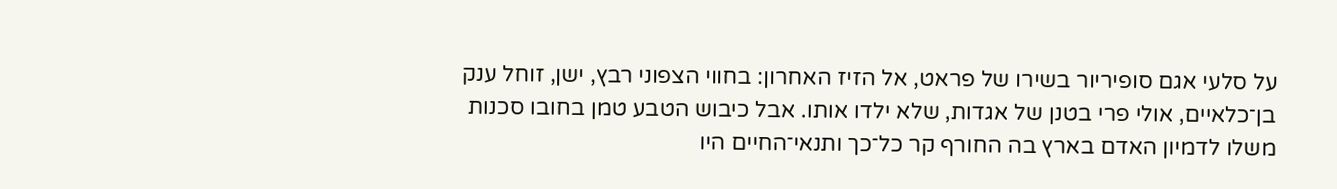על סלעי אגם סופיריור בשירו של פראט, אל הזיז האחרון: בחווי הצפוני רבץ, ישן, זוחל ענק בן־כלאיים, אולי פרי בטנן של אגדות, שלא ילדו אותו. אבל כיבוש הטבע טמן בחובו סכנות משלו לדמיון האדם בארץ בה החורף קר כל־כך ותנאי־החיים היו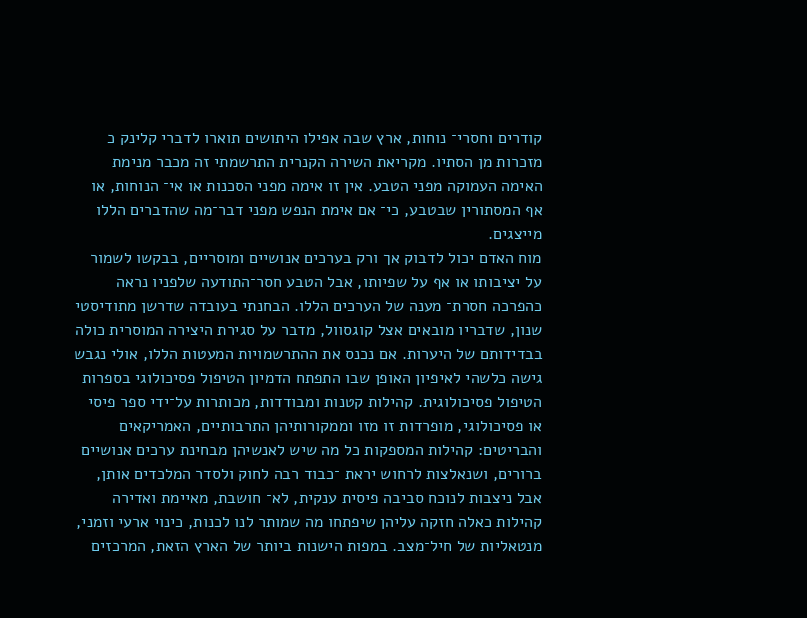קודרים וחסרי־ נוחות, ארץ שבה אפילו היתושים תוארו לדברי קלינק כ מזכרות מן הסתיו. מקריאת השירה הקנרית התרשמתי זה מכבר מנימת האימה העמוקה מפני הטבע. אין זו אימה מפני הסכנות או אי־ הנוחות, או אף המסתורין שבטבע, כי־ אם אימת הנפש מפני דבר־מה שהדברים הללו מייצגים.
מוח האדם יכול לדבוק אך ורק בערכים אנושיים ומוסריים, בבקשו לשמור על יציבותו או אף על שפיותו, אבל הטבע חסר־התודעה שלפניו נראה כהפרכה חסרת־ מענה של הערכים הללו. הבחנתי בעובדה שדרשן מתודיסטי שנון, שדבריו מובאים אצל קוגסוול, מדבר על סגירת היצירה המוסרית כולה בבדידותם של היערות. אם נכנס את ההתרשמויות המעטות הללו, אולי נגבש גישה כלשהי לאיפיון האופן שבו התפתח הדמיון הטיפול פסיכולוגי בספרות הטיפול פסיכולוגית. קהילות קטנות ומבודדות, מכותרות על־ידי ספר פיסי או פסיכולוגי, מופרדות זו מזו וממקורותיהן התרבותיים, האמריקאים והבריטים: קהילות המספקות כל מה שיש לאנשיהן מבחינת ערכים אנושיים ברורים, ושנאלצות לרחוש יראת ־כבוד רבה לחוק ולסדר המלכדים אותן, אבל ניצבות לנוכח סביבה פיסית ענקית, לא־ חושבת, מאיימת ואדירה קהילות כאלה חזקה עליהן שיפתחו מה שמותר לנו לכנות, כינוי ארעי וזמני, מנטאליות של חיל־מצב. במפות הישנות ביותר של הארץ הזאת, המרכזים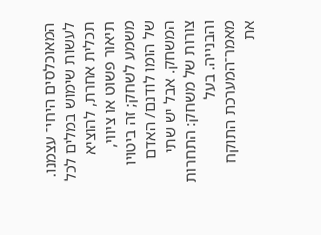המאוכלסים היחי־ עצמנו. לעשות שימוש במלים לכל תכלית אחרת, להוציא תיאור פשוט או ציווי, משמע לשחק; זה ביטויו של הומו לודנם/ האדם המשחק. אבל יש שתי צורות של משחק: התחרות והבנייה. בעל מאמר־המערכת התוקח את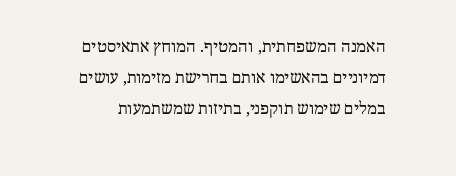האמנה המשפחתית, והמטיף. המוחץ אתאיסטים דמיוניים בהאשימו אותם בחרישת מזימות, עושים במלים שימוש תוקפני, בתיזות שמשתמעות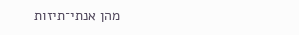מהן אנתי־תיזות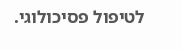לטיפול פסיכולוגי.